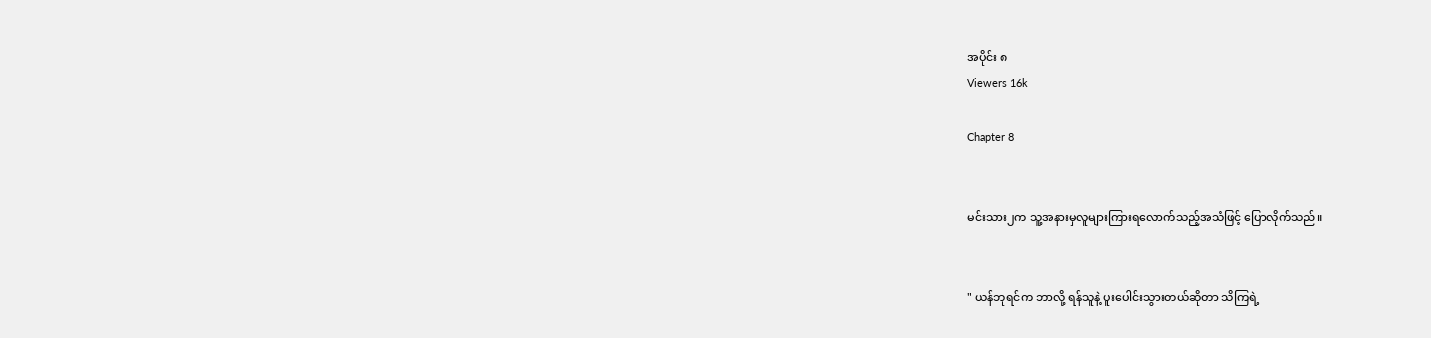အပိုင်း ၈
Viewers 16k

Chapter 8


မင်းသား၂က သူ့အနားမှလူများ‌ကြားရလောက်သည့်အသံဖြင့် ပြောလိုက်သည်။


" ယန်ဘုရင်က ဘာလို့ ရန်သူနဲ့ ပူးပေါင်းသွားတယ်ဆိုတာ သိကြရဲ့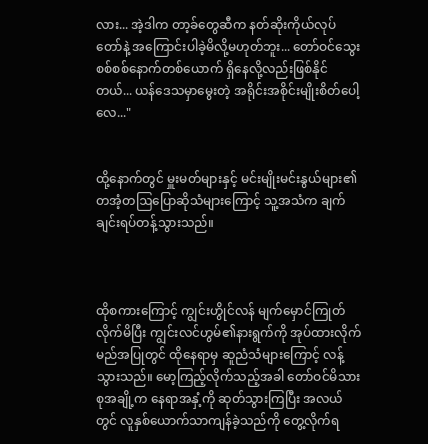လား... အဲ့ဒါက တာ့ခ်တွေဆီက နတ်ဆိုးကိုယ်လုပ်တော်နဲ့ အကြောင်းပါခဲ့မိလို့မဟုတ်ဘူး... တော်ဝင်သွေးစစ်စစ်နောက်တစ်ယောက် ရှိနေလို့လည်းဖြစ်နိုင်တယ်... ယန်ဒေသမှာမွေးတဲ့ အရိုင်းအစိုင်းမျိုးစိတ်ပေါ့လေ..."


ထို့နောက်တွင် မှူးမတ်များနှင့် မင်းမျိုးမင်းနွယ်များ၏ တအံ့တဩပြောဆိုသံများကြောင့် သူ့အသံက ချက်ချင်းရပ်တန့်သွားသည်။



ထိုစကားကြောင့် ကျွင်းဟွိုင်လန် မျက်မှောင်ကြုတ်လိုက်မိပြီး ကျွင်းလင်ဟွမ်၏နားရွက်ကို အုပ်ထားလိုက်မည်အပြုတွင် ထိုနေရာမှ ဆူညံသံများကြောင့် လန့်သွားသည်။ မော့ကြည့်လိုက်သည့်အခါ တော်ဝင်မိသားစုအချို့က နေရာအနှံ့ကို ဆုတ်သွားကြပြီး အလယ်တွင် လူနှစ်ယောက်သာကျန်ခဲ့သည်ကို တွေ့လိုက်ရ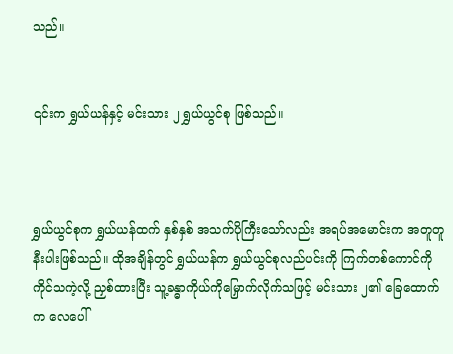သည်။


၎င်းက ရွှယ်ယန်နှင့် မင်းသား ၂ ရွှယ်ယွင်စု ဖြစ်သည်။



ရွှယ်ယွင်စုက ရွှယ်ယန်ထက် နှစ်နှစ် အသက်ပိုကြီးသော်လည်း အရပ်အမောင်းက အတူတူနီးပါးဖြစ်သည်။ ထိုအချိန်တွင် ရွှယ်ယန်က ရွှယ်ယွင်စုလည်ပင်းကို ကြက်တစ်ကောင်ကိုကိုင်သကဲ့လို့ ညှစ်ထားပြီး သူ့ခန္ဓာကိုယ်ကိုမြှောက်လိုက်သဖြင့် ‌မင်းသား ၂၏ ခြေထောက်က လေပေါ်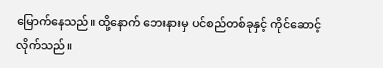မြောက်နေသည်။ ထို့နောက် ဘေးနားမှ ပင်စည်တစ်ခုနှင့် ကိုင်ဆောင့်လိုက်သည်။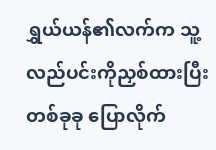ရွှယ်ယန်၏လက်က သူ့လည်ပင်းကိုညှစ်ထားပြီး တစ်ခုခု ပြောလိုက်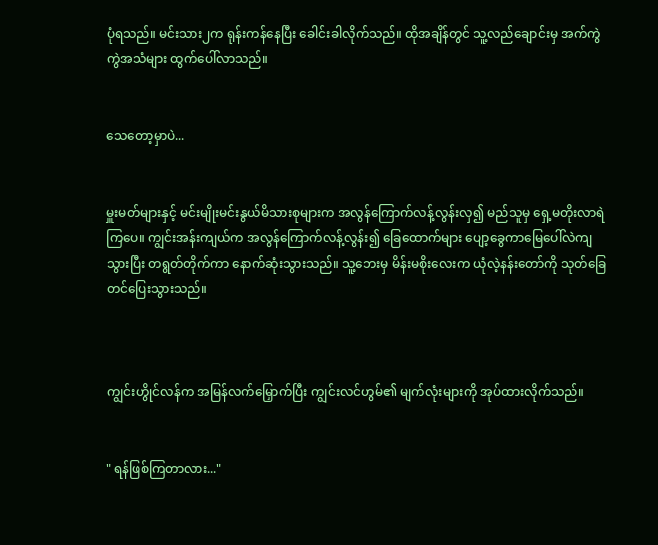ပုံရသည်။ မင်းသား၂က ရုန်းကန်နေပြီး ခေါင်း‌ခါလိုက်သည်။ ထိုအချိန်တွင် သူ့လည်ချောင်းမှ အက်ကွဲကွဲအသံများ ထွက်ပေါ်လာသည်။


သေတော့မှာပဲ...


မှူးမတ်များနှင့် မင်းမျိုးမင်းနွယ်မိသားစုများက အလွန်ကြောက်လန့်လွန်းလှ၍ မည်သူမှ ရှေ့မတိုးလာရဲကြပေ။ ကျွင်းအန်းကျယ်က အလွန်ကြောက်လန့်လွန်း၍ ခြေထောက်များ ပျော့ခွေကာမြေပေါ်လဲကျသွားပြီး တရွတ်တိုက်ကာ နောက်ဆုံးသွားသည်။ သူ့ဘေးမှ မိန်းမစိုးလေးက ယုံလဲ့နန်းတော်ကို သုတ်ခြေတင်ပြေးသွားသည်။



ကျွင်းဟွိုင်လန်က အမြန်လက်မြှောက်ပြီး ကျွင်းလင်ဟွမ်၏ မျက်လုံးများကို အုပ်ထားလိုက်သည်။


" ရန်ဖြစ်ကြတာလား..."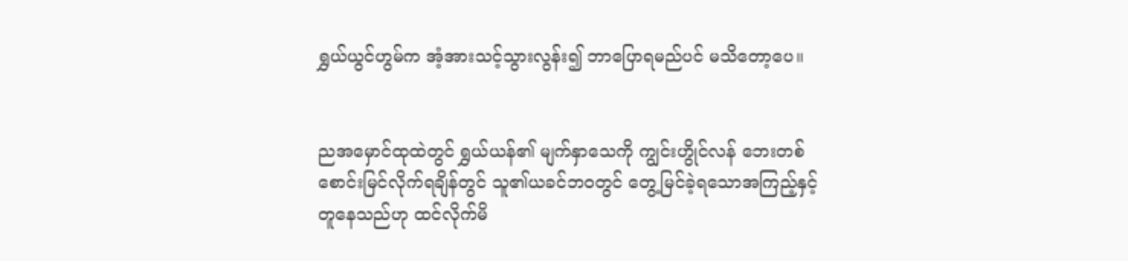ရွှယ်ယွင်ဟွမ်က အံ့အားသင့်သွားလွန်း၍ ဘာပြောရမည်ပင် မသိတော့ပေ။


ညအမှောင်ထုထဲတွင် ရွှယ်ယန်၏ မျက်နှာသေကို ကျွင်းဟွိုင်လန် ဘေးတစ်စောင်းမြင်လိုက်ရချိန်တွင် သူ၏ယခင်ဘဝတွင် တွေ့မြင်ခဲ့ရသောအကြည့်နှင့် တူနေသည်ဟု ထင်လိုက်မိ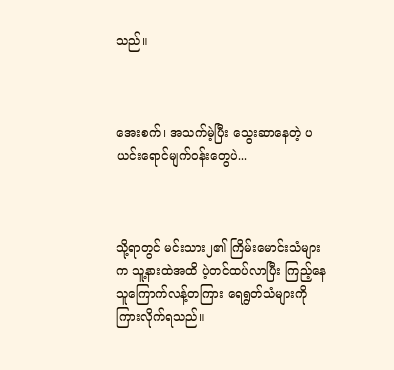သည်။



အေးစက်၊ အသက်မဲ့ပြီး သွေးဆာနေတဲ့ ပယင်းရောင်မျက်ဝန်းတွေပဲ...



သို့ရာတွင် မင်းသား၂၏ ကြိမ်းမောင်းသံများက သူ့နားထဲအထိ ပဲ့တင်ထပ်လာပြီး ကြည့်နေသူကြောက်လန့်တကြား ရေရွတ်သံများကို ကြားလိုက်ရသည်။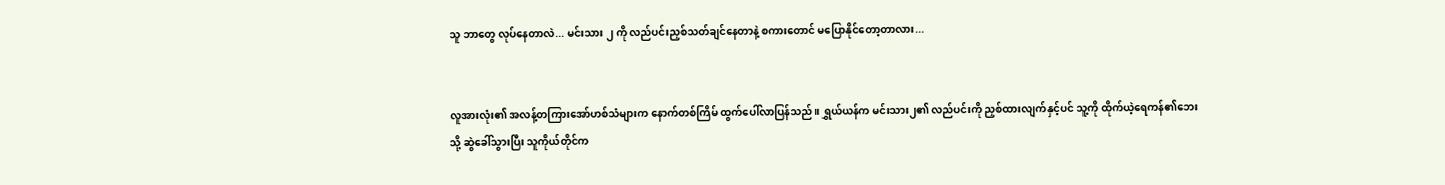သူ ဘာတွေ လုပ်နေတာလဲ... မင်းသား ၂ ကို လည်ပင်းညှစ်သတ်ချင်နေတာနဲ့ စကားတောင် မပြောနိုင်တော့တာလား...


လူအားလုံး၏ ‌အလန့်တကြားအော်ဟစ်သံများက နောက်တစ်ကြိမ် ထွက်ပေါ်လာပြန်သည်။ ရွှယ်ယန်က မင်းသား၂၏ လည်ပင်းကို ညှစ်ထားလျက်နှင့်ပင် သူ့ကို ထိုက်ယဲ့ရေကန်၏ဘေးသို့ ဆွဲခေါ်သွားပြီး သူကိုယ်တိုင်က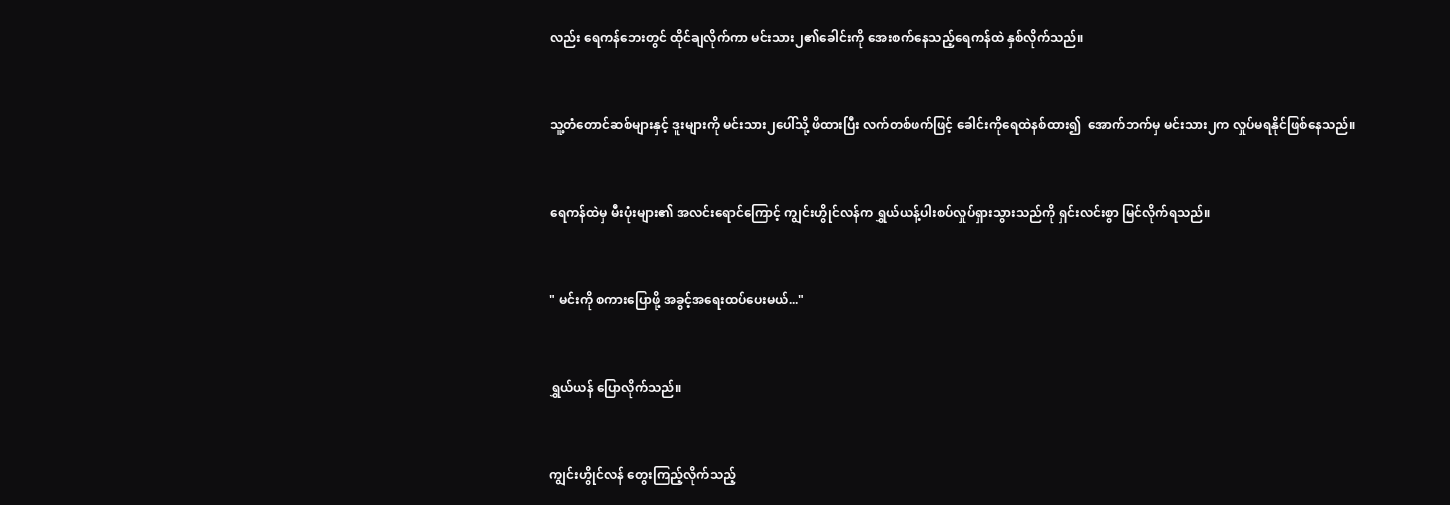လည်း ရေကန်ဘေးတွင် ထိုင်ချလိုက်ကာ မင်းသား၂၏ခေါင်းကို အေးစက်နေသည့်ရေကန်ထဲ နှစ်လိုက်သည်။


သူ့တံတောင်ဆစ်များနှင့် ဒူးများကို မင်းသား၂ပေါ်သို့ ဖိထားပြီး လက်တစ်ဖက်ဖြင့် ခေါင်းကိုရေထဲနစ်ထား၍  အောက်ဘက်မှ မင်းသား၂က လှုပ်မရနိုင်ဖြစ်နေသည်။


ရေကန်ထဲမှ မီးပုံးများ၏ အလင်းရောင်ကြောင့် ကျွင်းဟွိုင်လန်က ရွှယ်ယန့်ပါးစပ်လှုပ်ရှားသွားသည်ကို ရှင်းလင်းစွာ မြင်လိုက်ရသည်။


" မင်းကို စကားပြောဖို့ အခွင့်အရေးထပ်ပေးမယ်..."


ရွှယ်ယန် ပြောလိုက်သည်။


ကျွင်းဟွိုင်လန် တွေးကြည့်လိုက်သည့်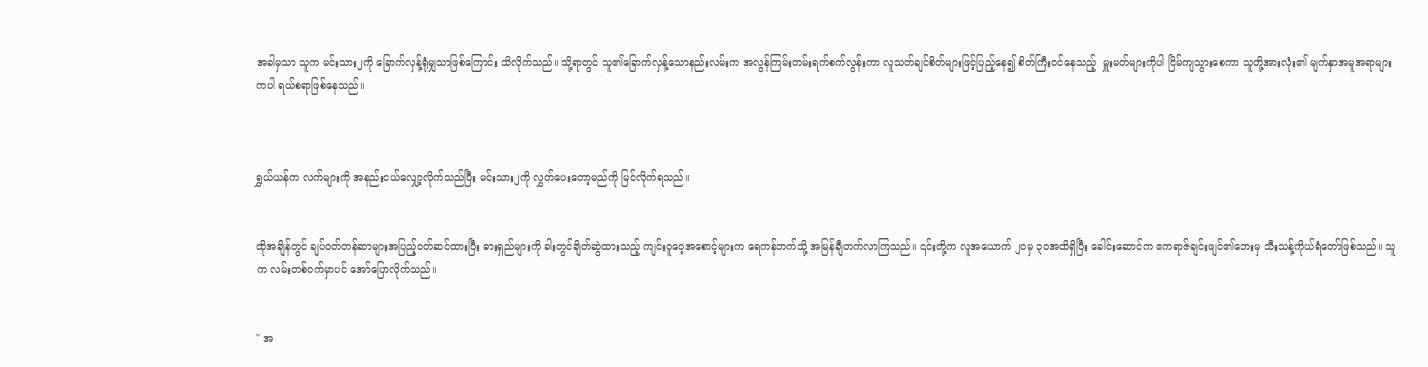အခါမှသာ သူက မင်းသား၂ကို ခြောက်လှန့်ရုံမျှသာဖြစ်ကြောင်း သိလိုက်သည်။ သို့ရာတွင် သူ၏ခြောက်လှန့်သောနည်းလမ်းက အလွန်ကြမ်းတမ်းရက်စက်လွန်းကာ လူသတ်ချင်စိတ်များဖြင့်ပြည့်နေ၍ စိတ်ကြီးဝင်နေသည့်  မှူးမတ်များကိုပါ ငြိမ်ကျသွားစေကာ သူတို့အားလုံး၏ မျက်နှာအမူအရာများကပါ ရယ်စရာဖြစ်နေသည်။



ရွှယ်ယန်က လက်များကို အနည်းငယ်လျှော့လိုက်သည်ပြီး မင်းသား၂ကို လွှတ်ပေးတော့မည်ကို မြင်လိုက်ရသည်။


ထိုအချိန်တွင် ချပ်ဝတ်တန်ဆာများအပြည့်ဝတ်ဆင်ထားပြီး ဓားရှည်များကို ခါးတွင်ချိတ်ဆွဲထားသည့် ကျင်းဝူ‌ဝေ့အစောင့်များက ရေကန်ဘက်သို့ အမြန်ချီတက်လာကြသည်။ ၎င်းတို့က လူအယောက် ၂၀မှ ၃၀အထိရှိပြီး ခေါင်းဆောင်က ဧကရာဇ်ချင်းဖျင်၏ဘေးမှ သီးသန့်ကိုယ်ရံတော်ဖြစ်သည်။ သူက လမ်းတစ်ဝက်မှာပင် အော်ပြောလိုက်သည်။


" အ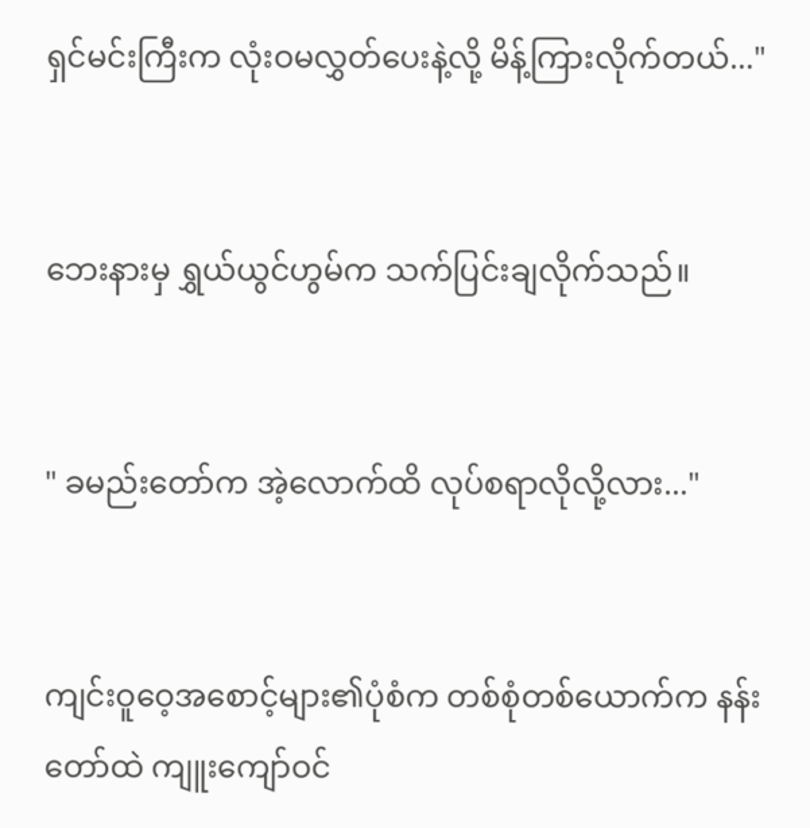ရှင်မင်းကြီးက လုံးဝမလွှတ်ပေးနဲ့လို့ မိန့်ကြားလိုက်တယ်..."


ဘေးနားမှ ရွှယ်ယွင်ဟွမ်က သက်ပြင်းချလိုက်သည်။


" ခမည်းတော်က အဲ့လောက်ထိ လုပ်စရာလိုလို့လား..."


ကျင်းဝူဝေ့အစောင့်များ၏ပုံစံက တစ်စုံတစ်ယောက်က နန်းတော်ထဲ ကျူးကျော်ဝင်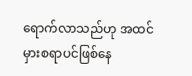ရောက်လာသည်ဟု အထင်မှားစရာပင်ဖြစ်နေ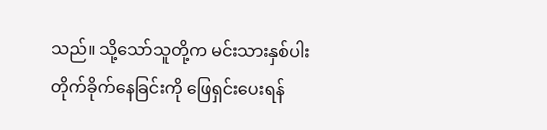သည်။ သို့သော်သူတို့က မင်းသားနှစ်ပါးတိုက်ခိုက်နေခြင်းကို ဖြေရှင်းပေးရန်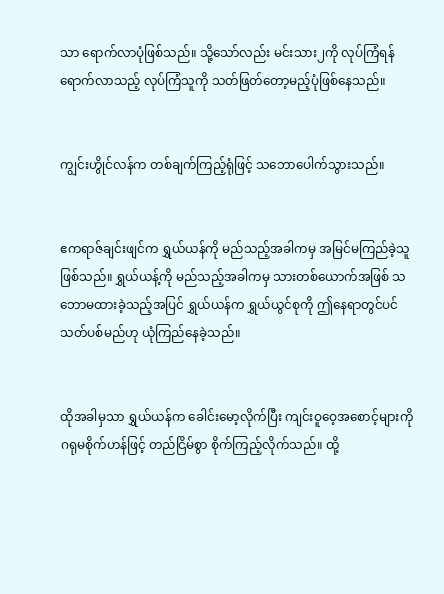သာ ရောက်လာပုံဖြစ်သည်။ သို့သော်လည်း မင်းသား၂ကို လုပ်ကြံရန်ရောက်လာသည့် လုပ်ကြံသူကို သတ်ဖြတ်တော့မည့်ပုံဖြစ်နေသည်။


ကျွင်းဟွိုင်လန်က တစ်ချက်ကြည့်ရုံဖြင့် သဘောပေါက်သွားသည်။


ဧကရာဇ်ချင်းဖျင်က ရွှယ်ယန်ကို မည်သည့်အခါကမှ အမြင်မကြည်ခဲ့သူဖြစ်သည်။ ရွှယ်ယန့်ကို မည်သည့်အခါကမှ သားတစ်ယောက်အဖြစ် သဘောမထားခဲ့သည့်အပြင် ရွှယ်ယန်က ရွှယ်ယွင်စုကို ဤနေရာတွင်ပင် သတ်ပစ်မည်ဟု ယုံကြည်နေခဲ့သည်။


ထိုအခါမှသာ ရွှယ်ယန်က ခေါင်းမော့လိုက်ပြီး ကျင်းဝူဝေ့အစောင့်များကို ဂရုမစိုက်ဟန်ဖြင့် တည်ငြိမ်စွာ စိုက်ကြည့်လိုက်သည်။ ထို့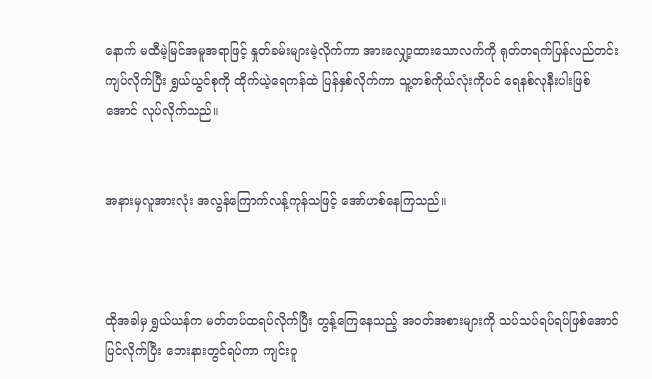နောက် မထီမဲ့မြင်အမူအရာဖြင့် နှုတ်ခမ်းများမဲ့လိုက်ကာ ‌အားလျှော့ထားသောလက်ကို ရုတ်တရက်ပြန်လည်တင်းကျပ်လိုက်ပြီး ရွှယ်ယွင်စုကို ထိုက်ယဲ့ရေကန်ထဲ ပြန်နှစ်လိုက်ကာ သူ့တစ်ကိုယ်လုံးကိုပင် ရေနစ်လုနီးပါးဖြစ်အောင် လုပ်လိုက်သည်။


အနားမှလူအားလုံး အလွန်ကြောက်လန့်ကုန်သဖြင့် အော်ဟစ်နေကြသည်။



ထိုအခါမှ ရွှယ်ယန်က မတ်တပ်ထရပ်လိုက်ပြီး တွန့်ကြေနေသည့် အဝတ်အစားများကို သပ်သပ်ရပ်ရပ်ဖြစ်အောင်ပြင်လိုက်ပြီး ဘေးနားတွင်ရပ်ကာ ကျင်းဝူ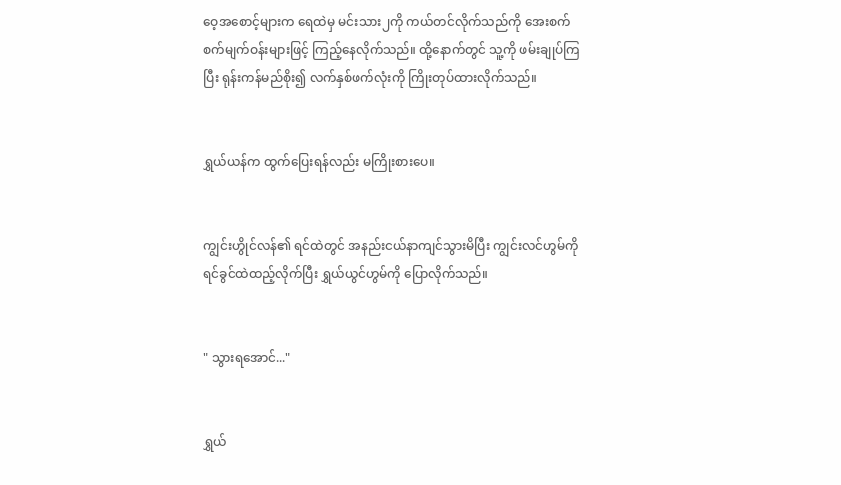ဝေ့အစောင့်များက ရေထဲမှ မင်းသား၂ကို ကယ်တင်လိုက်သည်ကို အေးစက်စက်မျက်ဝန်းများဖြင့် ကြည့်နေလိုက်သည်။ ထို့နောက်တွင် သူ့ကို ဖမ်းချုပ်ကြပြီး ရုန်းကန်မည်စိုး၍ လက်နှစ်ဖက်လုံးကို ကြိုးတုပ်ထားလိုက်သည်။


ရွှယ်ယန်က ထွက်ပြေးရန်လည်း မကြိုးစားပေ။


ကျွင်းဟွိုင်လန်၏ ရင်ထဲတွင် အနည်းငယ်နာကျင်သွားမိပြီး ကျွင်းလင်ဟွမ်ကို ရင်ခွင်ထဲထည့်လိုက်ပြီး ရွှယ်ယွင်ဟွမ်ကို ပြောလိုက်သည်။


" သွားရအောင်..."


ရွှယ်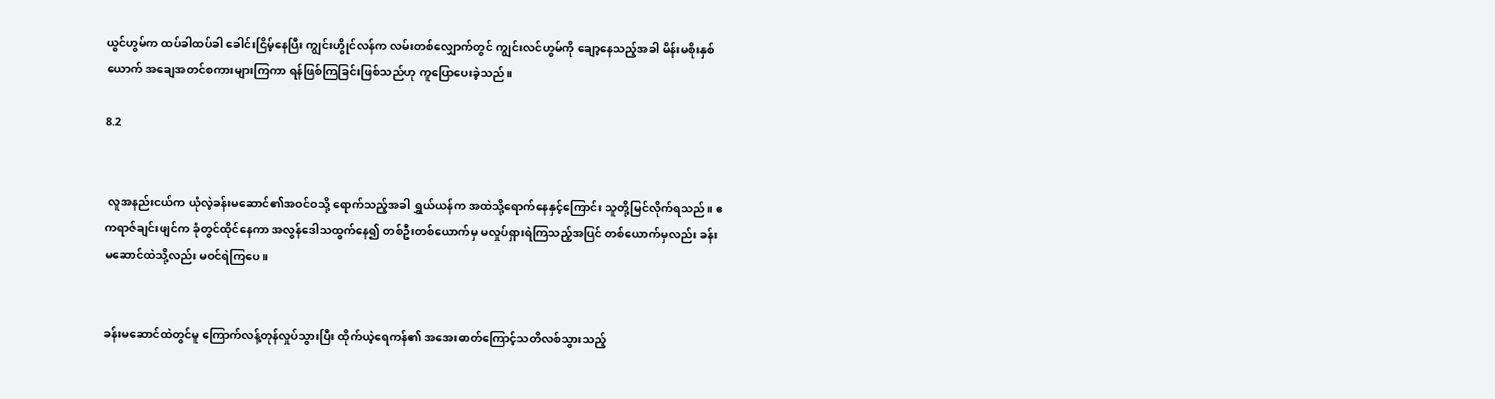ယွင်ဟွမ်က ထပ်ခါထပ်ခါ ခေါင်းငြိမ့်နေပြီး ကျွင်းဟွိုင်လန်က လမ်းတစ်လျှောက်တွင် ကျွင်းလင်ဟွမ်ကို ချော့နေသည့်အခါ မိန်းမစိုးနှစ်ယောက် အချေအတင်စကားများကြကာ ရန်ဖြစ်ကြခြင်းဖြစ်သည်ဟု ‌ကူပြောပေးခဲ့သည်။

8.2


 လူအနည်းငယ်က ယုံလဲ့ခန်းမဆောင်၏အဝင်ဝသို့ ရောက်သည့်အခါ ရွှယ်ယန်က အထဲသို့ရောက်နေနှင့်ကြောင်း သူတို့မြင်လိုက်ရသည်။ ဧကရာဇ်ချင်းဖျင်က ခုံတွင်ထိုင်နေကာ အလွန်ဒေါသထွက်နေ၍ တစ်ဦးတစ်ယောက်မှ မလှုပ်ရှားရဲကြသည့်အပြင် တစ်ယောက်မှလည်း ခန်းမဆောင်ထဲသို့လည်း မဝင်ရဲကြပေ။


ခန်းမဆောင်ထဲတွင်မူ ကြောက်လန့်တုန်လှုပ်‌သွားပြီး ထိုက်ယဲ့ရေကန်၏ အအေးဓာတ်ကြောင့်သတိလစ်သွားသည့်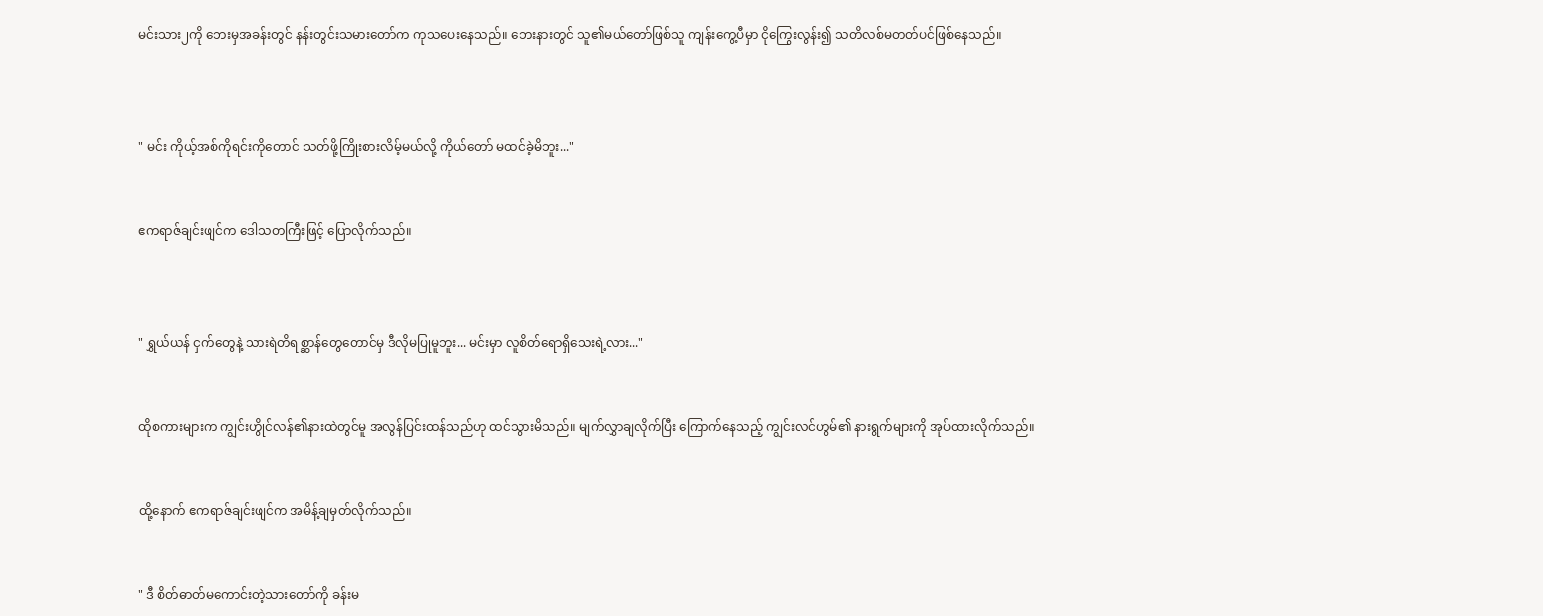မင်းသား၂ကို ဘေးမှအခန်းတွင် နန်းတွင်းသမားတော်က ကုသပေးနေသည်။ ဘေးနားတွင် သူ၏မယ်တော်ဖြစ်သူ ကျန်းကွေ့ပီမှာ ငိုကြွေးလွန်း၍ သတိလစ်မတတ်ပင်ဖြစ်နေသည်။



" မင်း ကိုယ့်အစ်ကိုရင်းကိုတောင် သတ်ဖို့ကြိုးစားလိမ့်မယ်လို့ ကိုယ်တော် မထင်ခဲ့မိဘူး..."


ဧကရာဇ်ချင်းဖျင်က ဒေါသတကြီးဖြင့် ပြောလိုက်သည်။



" ရွှယ်ယန် ငှက်တွေနဲ့ သားရဲတိရစ္ဆာန်တွေတောင်မှ ဒီလိုမပြုမူဘူး... မင်းမှာ လူစိတ်ရောရှိသေးရဲ့လား..."


ထိုစကားများက ကျွင်းဟွိုင်လန်၏နားထဲတွင်မူ အလွန်ပြင်းထန်သည်ဟု ထင်သွားမိသည်။ မျက်လွှာချလိုက်ပြီး ကြောက်နေသည့် ကျွင်းလင်ဟွမ်၏ နားရွက်များကို အုပ်ထားလိုက်သည်။


ထို့နောက် ဧကရာဇ်ချင်းဖျင်က အမိန့်ချမှတ်လိုက်သည်။


" ဒီ စိတ်ဓာတ်မကောင်းတဲ့သားတော်ကို ခန်းမ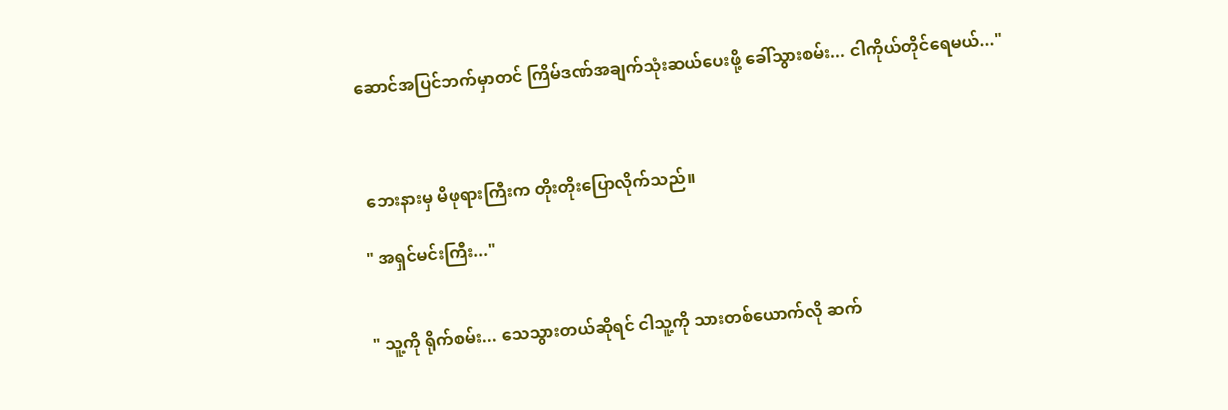ဆောင်အပြင်ဘက်မှာတင် ကြိမ်ဒဏ်အချက်သုံးဆယ်ပေးဖို့ ခေါ်သွားစမ်း... ငါကိုယ်တိုင်ရေမယ်..."



 ဘေးနားမှ မိဖုရားကြီးက တိုးတိုးပြောလိုက်သည်။

" အရှင်မင်းကြီး..."


" သူ့ကို ရိုက်စမ်း... သေသွားတယ်ဆိုရင် ငါသူ့ကို သားတစ်ယောက်လို ဆက်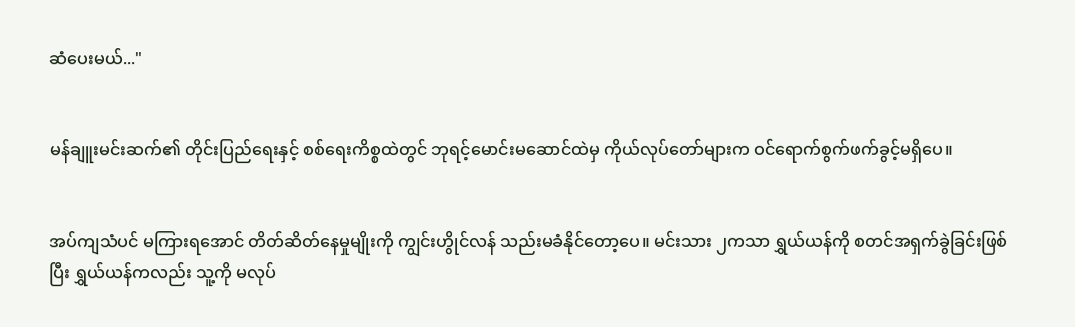ဆံပေးမယ်..."


မန်ချူးမင်းဆက်၏ တိုင်းပြည်ရေးနှင့် စစ်ရေးကိစ္စထဲတွင် ဘုရင့်မောင်းမဆောင်ထဲမှ ကိုယ်လုပ်တော်များက ဝင်ရောက်စွက်ဖက်ခွင့်မရှိပေ။


အပ်ကျသံပင် မကြားရအောင် တိတ်ဆိတ်နေမှုမျိုးကို ကျွင်းဟွိုင်လန် သည်းမခံနိုင်တော့ပေ။ မင်းသား ၂ကသာ ရွှယ်ယန်ကို စတင်အရှက်ခွဲခြင်းဖြစ်ပြီး ရွှယ်ယန်ကလည်း သူ့ကို မလုပ်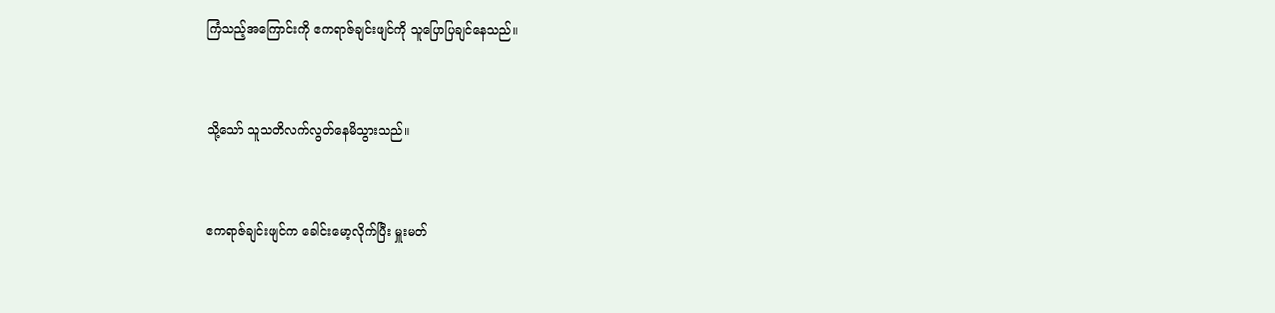ကြံသည့်အကြောင်းကို ဧကရာဇ်ချင်းဖျင်ကို သူပြောပြချင်နေသည်။


သို့သော် သူသတိလက်လွတ်နေမိသွားသည်။


ဧကရာဇ်ချင်းဖျင်က ခေါင်းမော့လိုက်ပြီး မှူးမတ်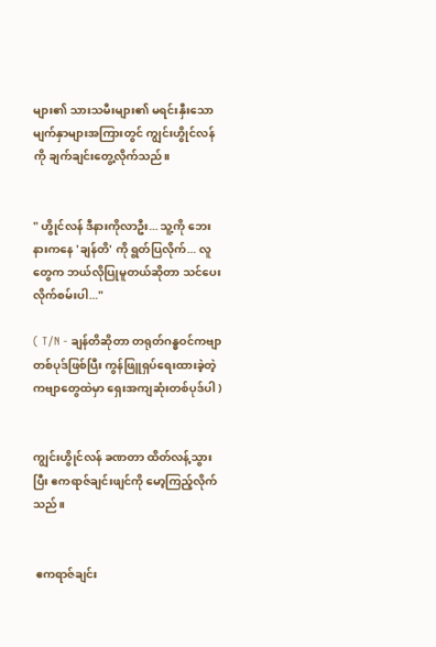များ၏ သားသမီးများ၏ မရင်းနှီးသောမျက်နှာများအကြားတွင် ကျွင်းဟွိုင်လန်ကို ချက်ချင်းတွေ့လိုက်သည်။


" ဟွိုင်လန် ဒီနားကိုလာဦး... သူ့ကို ဘေးနားကနေ 'ချန်တိ' ကို ရွတ်ပြလိုက်... လူတွေက ဘယ်လိုပြုမူတယ်ဆိုတာ သင်ပေးလိုက်စမ်းပါ..."

( T/N - ချန်တိဆိုတာ တရုတ်ဂန္ဓဝင်ကဗျာတစ်ပုဒ်ဖြစ်ပြီး ကွန်ဖြူရှပ်ရေးထားခဲ့တဲ့ ကဗျာတွေထဲမှာ ရှေးအကျဆုံးတစ်ပုဒ်ပါ )


ကျွင်းဟွိုင်လန် ခဏတာ ထိတ်လန့်သွားပြီး ဧကရာဇ်ချင်းဖျင်ကို မော့ကြည့်လိုက်သည်။


 ဧကရာဇ်ချင်း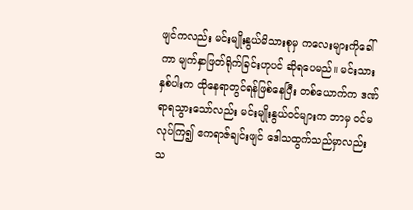ဖျင်ကလည်း မင်းမျိုးနွယ်မိသားစုမှ ကလေးများကိုခေါ်ကာ မျက်နှာဖြတ်ရိုက်ခြင်းဟုပင် ဆိုရပေမည်။ မင်းသားနှစ်ပါးက ထိုနေရာတွင်ရန်ဖြစ်နေပြီး တစ်ယောက်က ဒဏ်ရာရသွားသော်လည်း မင်းမျိုးနွယ်ဝင်များက ဘာမှ ဝင်မလုပ်ကြ၍ ဧကရာဇ်ချင်းဖျင် ဒေါသထွက်သည်မှာလည်း သ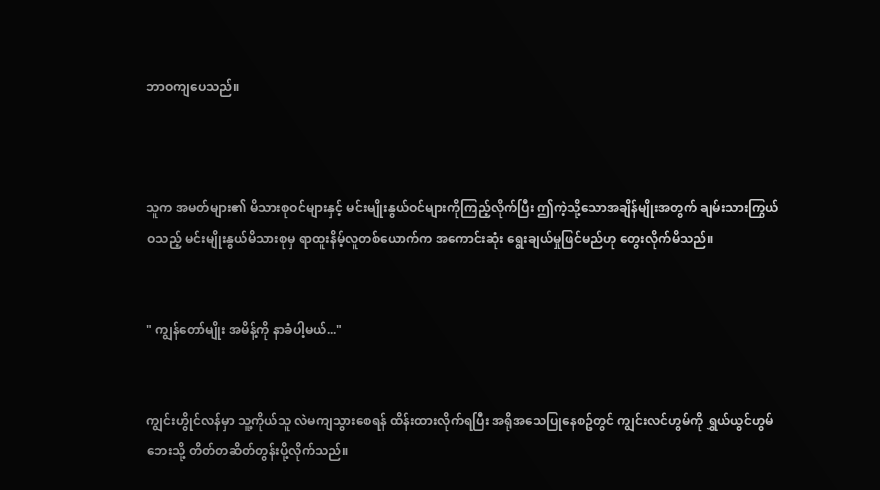ဘာဝကျပေသည်။



သူက အမတ်များ၏ မိသားစုဝင်များနှင့် မင်းမျိုးနွယ်ဝင်များကိုကြည့်လိုက်ပြီး ဤကဲ့သို့သောအချိန်မျိုးအတွက် ‌ချမ်းသားကြွယ်ဝသည့် မင်းမျိုးနွယ်မိသားစုမှ ရာထူးနိမ့်လူတစ်ယောက်က အကောင်းဆုံး ရွေးချယ်မှုဖြင်မည်ဟု တွေးလိုက်မိသည်။


" ကျွန်တော်မျိုး အမိန့်ကို နာခံပါ့မယ်..."


ကျွင်းဟွိုင်လန်မှာ သူ့ကိုယ်သူ လဲမကျသွားစေရန် ထိန်းထားလိုက်ရပြီး အရိုအသေပြုနေစဥ်တွင် ကျွင်းလင်ဟွမ်ကို ရွှယ်ယွင်ဟွမ်ဘေးသို့ တိတ်တဆိတ်တွန်းပို့လိုက်သည်။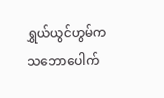ရွှယ်ယွင်ဟွမ်က သဘောပေါက်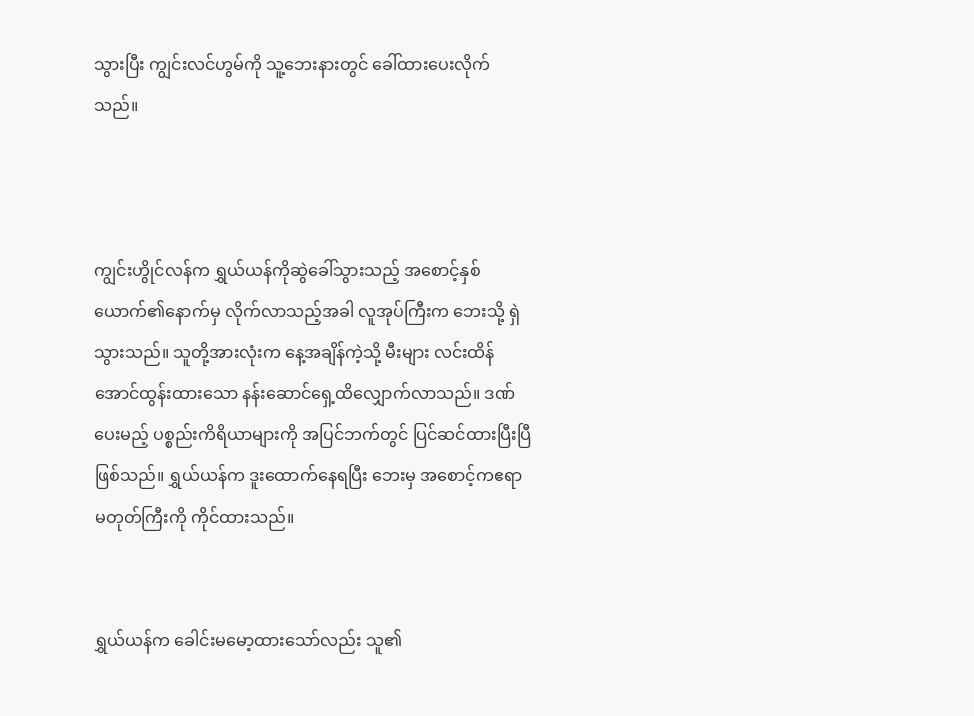သွားပြီး ကျွင်းလင်ဟွမ်ကို သူ့ဘေးနားတွင် ခေါ်ထားပေးလိုက်သည်။



ကျွင်းဟွိုင်လန်က ရွှယ်ယန်ကိုဆွဲခေါ်သွားသည့် အစောင့်နှစ်ယောက်၏နောက်မှ လိုက်လာသည့်အခါ လူအုပ်ကြီးက ဘေးသို့ ရှဲသွားသည်။ သူတို့အားလုံးက နေ့အချိန်ကဲ့သို့ မီးများ လင်းထိန်အောင်ထွန်းထားသော နန်းဆောင်ရှေ့ထိလျှောက်လာသည်။ ဒဏ်ပေးမည့် ပစ္စည်းကိရိယာများကို အပြင်ဘက်တွင် ပြင်ဆင်ထားပြီးပြီဖြစ်သည်။ ရွှယ်ယန်က ဒူးထောက်နေရပြီး ဘေးမှ အစောင့်ကဧရာမတုတ်ကြီးကို ကိုင်ထားသည်။


ရွှယ်ယန်က ခေါင်းမမော့ထားသော်လည်း သူ၏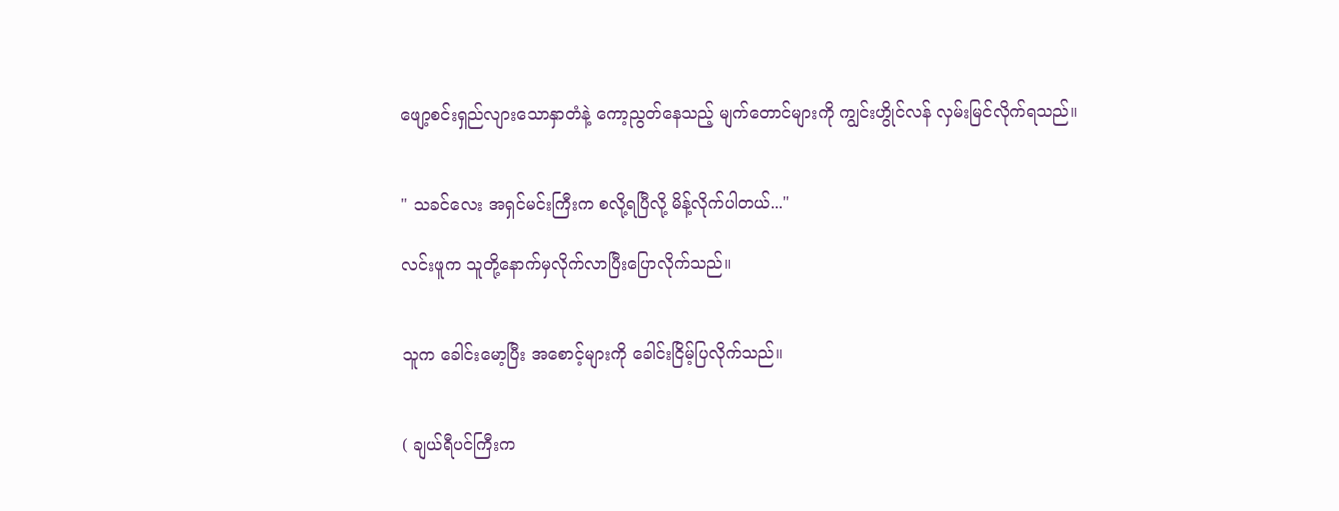ဖျော့စင်းရှည်လျားသောနှာတံနဲ့ ကော့ညွတ်နေသည့် မျက်တောင်များကို ကျွင်းဟွိုင်လန် လှမ်းမြင်လိုက်ရသည်။


" သခင်လေး အရှင်မင်းကြီးက စလို့ရပြီလို့ မိန့်လိုက်ပါတယ်..."

လင်းဖူက သူတို့နောက်မှလိုက်လာပြီးပြောလိုက်သည်။


သူက ခေါင်းမော့ပြီး အစောင့်များကို ခေါင်းငြိမ့်ပြလိုက်သည်။


( ချယ်ရီပင်ကြီးက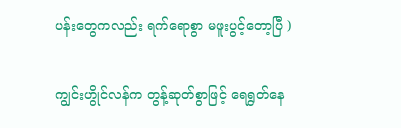ပန်းတွေကလည်း ရက်ရောစွာ မဖူးပွင့်တော့ပြီ )

ကျွင်းဟွိုင်လန်က တွန့်ဆုတ်စွာဖြင့် ရေရွတ်နေ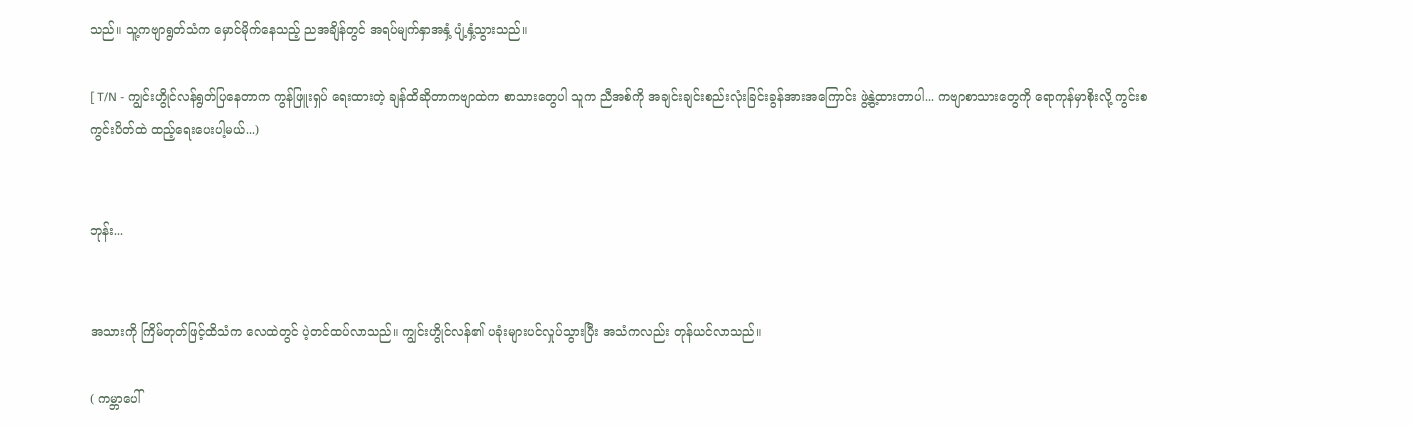သည်။ သူ့ကဗျာရွတ်သံက မှောင်မိုက်နေသည့် ညအချိန်တွင် အရပ်မျက်နှာအနှံ့ ပျံ့နှံ့သွားသည်။

[ T/N - ကျွင်းဟွိုင်လန်ရွတ်ပြနေတာက ကွန်ဖြူးရှပ် ရေးထားတဲ့ ချန်ထိဆိုတာကဗျာထဲက စာသားတွေပါ သူက ညီအစ်ကို အချင်းချင်းစည်းလုံးခြင်းခွန်အားအကြောင်း ဖွဲ့နွဲ့ထားတာပါ... ကဗျာစာသားတွေကို ရောကုန်မှာစိုးလို့ ကွင်းစကွင်းပိတ်ထဲ ထည့်ရေးပေးပါ့မယ်...)


ဘုန်း...


အသားကို ကြိမ်တုတ်ဖြင့်ထိသံက လေထဲတွင် ပဲ့တင်ထပ်လာသည်။ ကျွင်းဟွိုင်လန်၏ ပခုံးများပင်လှုပ်သွားပြီး အသံကလည်း တုန်ယင်လာသည်။

( ကမ္ဘာပေါ်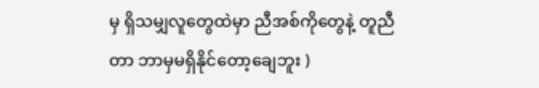မှ ရှိသမျှလူတွေထဲမှာ ညီအစ်ကိုတွေနဲ့ တူညီတာ ဘာမှမရှိနိုင်တော့ချေဘူး )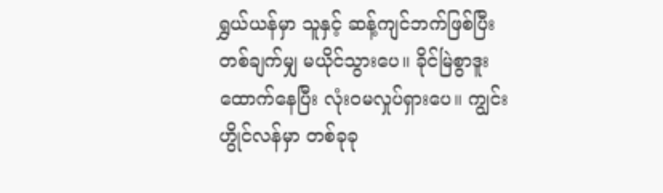ရွှယ်ယန်မှာ သူနှင့် ဆန့်ကျင်ဘက်ဖြစ်ပြီး တစ်ချက်မျှ မယိုင်သွားပေ။ ခိုင်မြဲစွာဒူးထောက်နေပြီး လုံးဝမလှုပ်ရှားပေ။ ကျွင်းဟွိုင်လန်မှာ တစ်ခုခု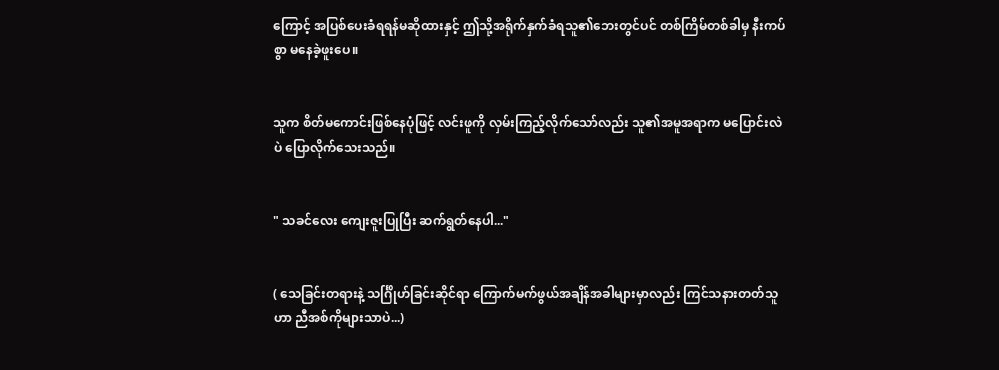ကြောင့် အပြစ်ပေးခံရရန်မဆိုထားနှင့် ဤသို့အရိုက်နှက်ခံရသူ၏ဘေးတွင်ပင် တစ်ကြိမ်တစ်ခါမှ နီးကပ်စွာ မနေခဲ့ဖူးပေ။


သူက စိတ်မကောင်းဖြစ်နေပုံဖြင့် လင်းဖူကို လှမ်းကြည့်လိုက်သော်လည်း သူ၏အမူအရာက မပြောင်းလဲပဲ ပြောလိုက်သေးသည်။


" သခင်လေး ကျေးဇူးပြုပြီး ဆက်ရွတ်နေပါ..."


( သေခြင်းတရားနဲ့ သင်္ဂြိုဟ်ခြင်းဆိုင်ရာ ကြောက်မက်ဖွယ်အချိန်အခါများမှာလည်း ကြင်သနားတတ်သူဟာ ညီအစ်ကိုများသာပဲ...)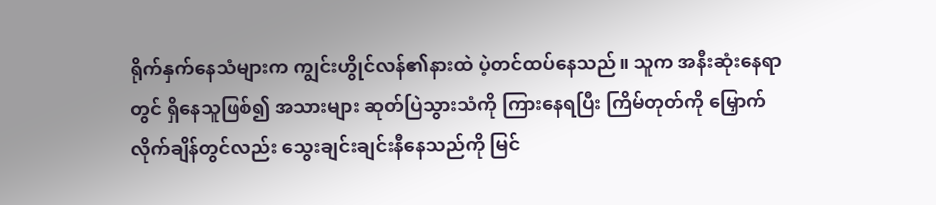ရိုက်နှက်နေသံများက ကျွင်းဟွိုင်လန်၏နားထဲ ပဲ့တင်ထပ်နေသည်။ သူက အနီးဆုံးနေရာတွင် ရှိနေသူဖြစ်၍ အသားများ ဆုတ်ပြဲသွားသံကို ကြားနေရပြီး ကြိမ်တုတ်ကို မြှောက်လိုက်ချိန်တွင်လည်း သွေးချင်းချင်းနီနေသည်ကို မြင်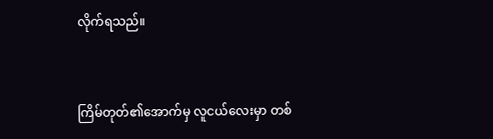လိုက်ရသည်။


ကြိမ်တုတ်၏အောက်မှ လူငယ်လေးမှာ တစ်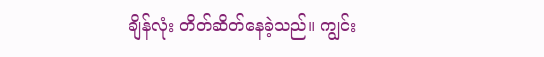ချိန်လုံး တိတ်ဆိတ်နေခဲ့သည်။ ကျွင်း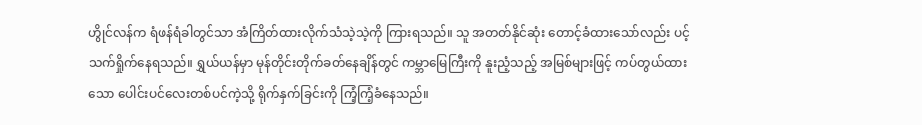ဟွိုင်လန်က ရံဖန်ရံခါတွင်သာ အံကြိတ်ထားလိုက်သံသဲ့သဲ့ကို ကြားရသည်။ သူ အတတ်နိုင်ဆုံး တောင့်ခံထားသော်လည်း ပင့်သက်ရှိုက်နေရသည်။ ရွှယ်ယန်မှာ မုန်တိုင်းတိုက်ခတ်နေချိန်တွင် ကမ္ဘာမြေကြီးကို နူးညံ့သည့် အမြစ်များဖြင့် ကပ်တွယ်ထားသော ပေါင်းပင်လေးတစ်ပင်ကဲ့သို့ ရိုက်နှက်ခြင်းကို ကြံ့ကြံ့ခံနေသည်။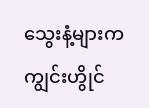သွေးနံ့များက ကျွင်းဟွိုင်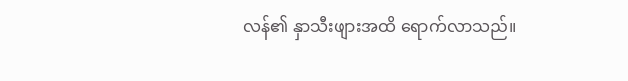လန်၏ နှာသီးဖျားအထိ ရောက်လာသည်။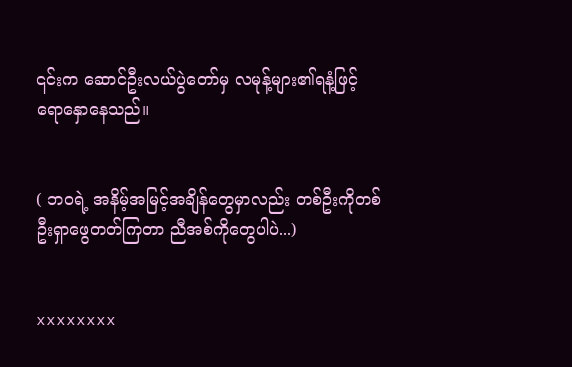၎င်းက ဆောင်ဦးလယ်ပွဲတော်မှ လမုန့်များ၏ရနံ့ဖြင့် ရောနှောနေသည်။


( ဘဝရဲ့ အနိမ့်အမြင့်အချိန်တွေမှာလည်း တစ်ဦးကိုတစ်ဦးရှာဖွေတတ်ကြတာ ညီအစ်ကိုတွေပါပဲ...)


xxxxxxxx